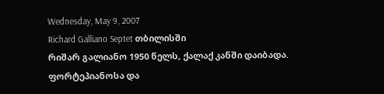Wednesday, May 9, 2007
Richard Galliano Septet თბილისში
რიშარ გალიანო 1950 წელს, ქალაქ კანში დაიბადა. ფორტეპიანოსა და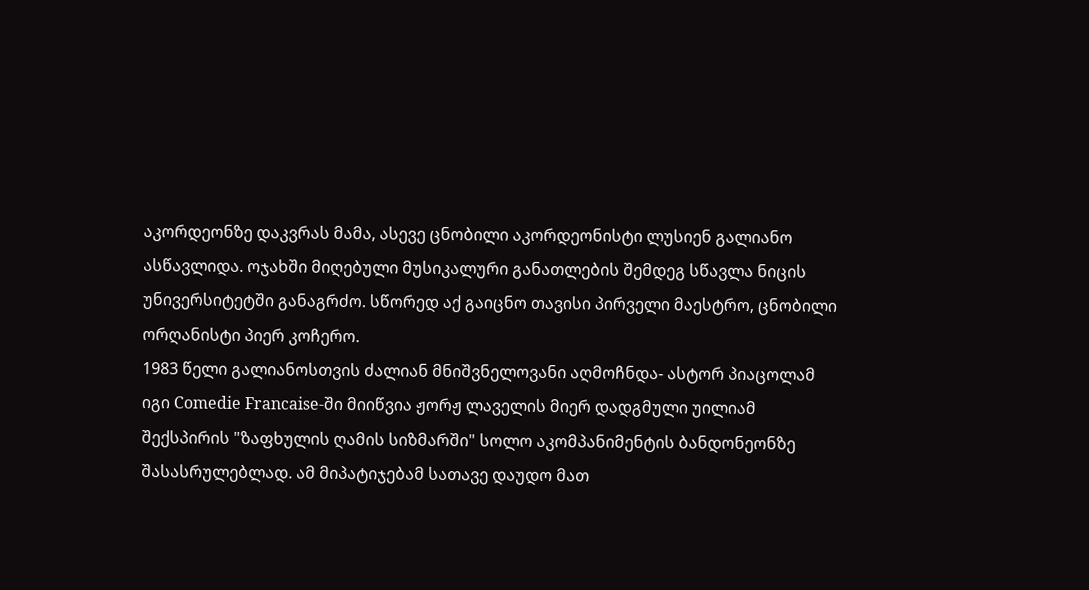აკორდეონზე დაკვრას მამა, ასევე ცნობილი აკორდეონისტი ლუსიენ გალიანო ასწავლიდა. ოჯახში მიღებული მუსიკალური განათლების შემდეგ სწავლა ნიცის უნივერსიტეტში განაგრძო. სწორედ აქ გაიცნო თავისი პირველი მაესტრო, ცნობილი ორღანისტი პიერ კოჩერო.
1983 წელი გალიანოსთვის ძალიან მნიშვნელოვანი აღმოჩნდა- ასტორ პიაცოლამ იგი Comedie Francaise-ში მიიწვია ჟორჟ ლაველის მიერ დადგმული უილიამ შექსპირის "ზაფხულის ღამის სიზმარში" სოლო აკომპანიმენტის ბანდონეონზე შასასრულებლად. ამ მიპატიჯებამ სათავე დაუდო მათ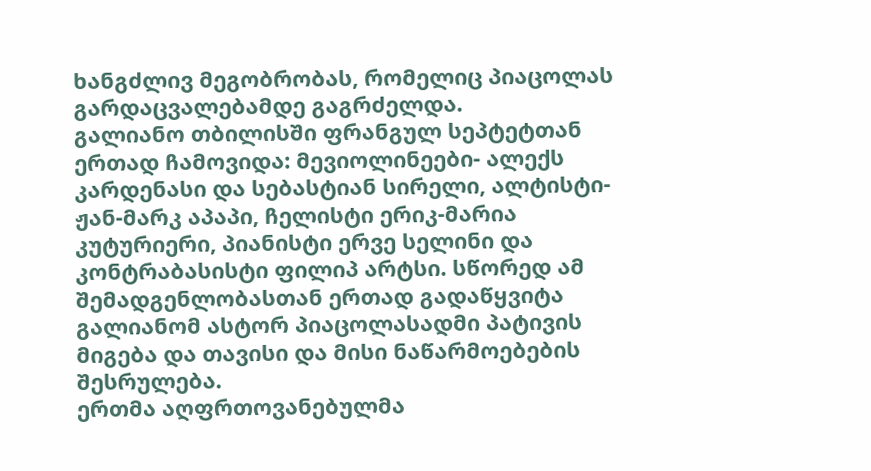ხანგძლივ მეგობრობას, რომელიც პიაცოლას გარდაცვალებამდე გაგრძელდა.
გალიანო თბილისში ფრანგულ სეპტეტთან ერთად ჩამოვიდა: მევიოლინეები- ალექს კარდენასი და სებასტიან სირელი, ალტისტი- ჟან-მარკ აპაპი, ჩელისტი ერიკ-მარია კუტურიერი, პიანისტი ერვე სელინი და კონტრაბასისტი ფილიპ არტსი. სწორედ ამ შემადგენლობასთან ერთად გადაწყვიტა გალიანომ ასტორ პიაცოლასადმი პატივის მიგება და თავისი და მისი ნაწარმოებების შესრულება.
ერთმა აღფრთოვანებულმა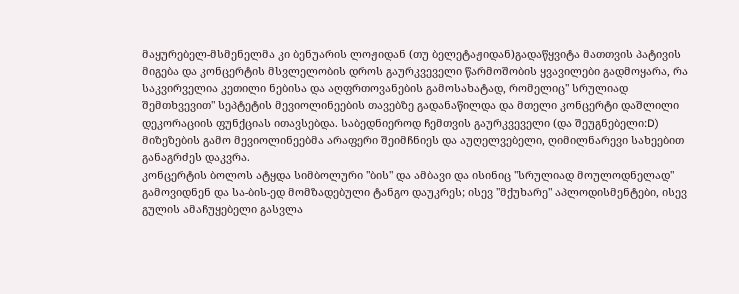მაყურებელ-მსმენელმა კი ბენუარის ლოჟიდან (თუ ბელეტაჟიდან)გადაწყვიტა მათთვის პატივის მიგება და კონცერტის მსვლელობის დროს გაურკვეველი წარმოშობის ყვავილები გადმოყარა, რა საკვირველია კეთილი ნებისა და აღფრთოვანების გამოსახატად, რომელიც" სრულიად შემთხვევით" სეპტეტის მევიოლინეების თავებზე გადანაწილდა და მთელი კონცერტი დაშლილი დეკორაციის ფუნქციას ითავსებდა. საბედნიეროდ ჩემთვის გაურკვეველი (და შეუგნებელი:D) მიზეზების გამო მევიოლინეებმა არაფერი შეიმჩნიეს და აუღელვებელი, ღიმილნარევი სახეებით განაგრძეს დაკვრა.
კონცერტის ბოლოს ატყდა სიმბოლური "ბის" და ამბავი და ისინიც "სრულიად მოულოდნელად" გამოვიდნენ და სა-ბის-ედ მომზადებული ტანგო დაუკრეს; ისევ "მქუხარე" აპლოდისმენტები, ისევ გულის ამაჩუყებელი გასვლა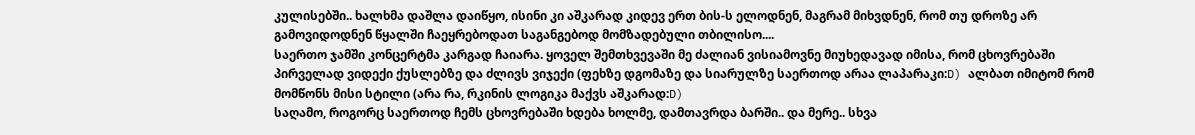კულისებში.. ხალხმა დაშლა დაიწყო, ისინი კი აშკარად კიდევ ერთ ბის-ს ელოდნენ, მაგრამ მიხვდნენ, რომ თუ დროზე არ გამოვიდოდნენ წყალში ჩაეყრებოდათ საგანგებოდ მომზადებული თბილისო....
საერთო ჯამში კონცერტმა კარგად ჩაიარა. ყოველ შემთხვევაში მე ძალიან ვისიამოვნე მიუხედავად იმისა, რომ ცხოვრებაში პირველად ვიდექი ქუსლებზე და ძლივს ვიჯექი (ფეხზე დგომაზე და სიარულზე საერთოდ არაა ლაპარაკი:D) ალბათ იმიტომ რომ მომწონს მისი სტილი (არა რა, რკინის ლოგიკა მაქვს აშკარად:D)
საღამო, როგორც საერთოდ ჩემს ცხოვრებაში ხდება ხოლმე, დამთავრდა ბარში.. და მერე.. სხვა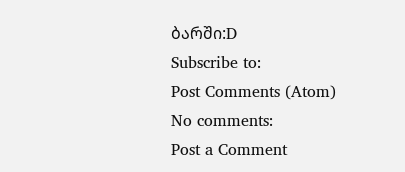ბარში:D
Subscribe to:
Post Comments (Atom)
No comments:
Post a Comment